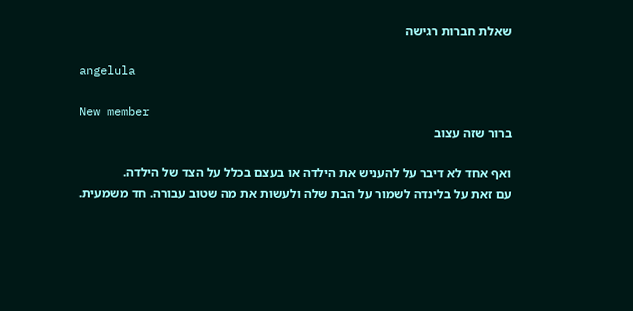שאלת חברות רגישה

angelula

New member
ברור שזה עצוב

ואף אחד לא דיבר על להעניש את הילדה או בעצם בכלל על הצד של הילדה.
עם זאת על בלינדה לשמור על הבת שלה ולעשות את מה שטוב עבורה. חד משמעית.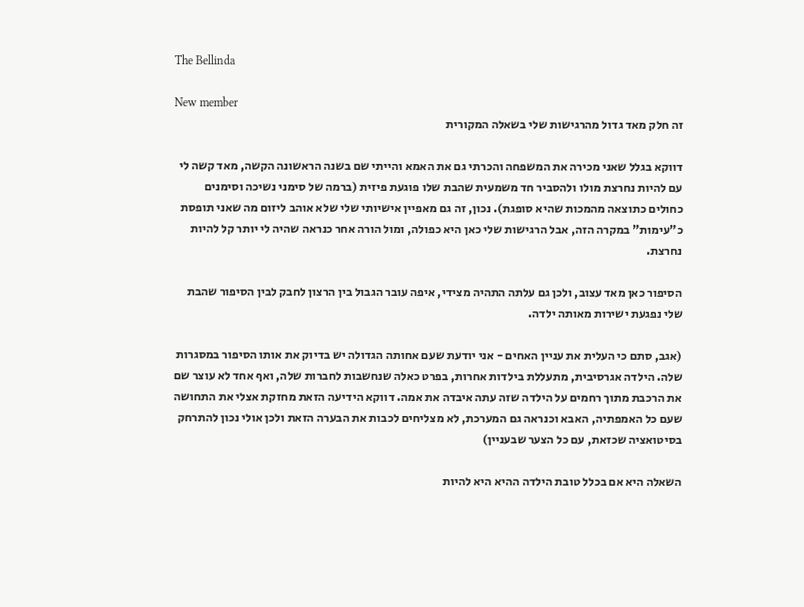The Bellinda

New member
זה חלק מאד גדול מהרגישות שלי בשאלה המקורית

דווקא בגלל שאני מכירה את המשפחה והכרתי גם את האמא והייתי שם בשנה הראשונה הקשה, מאד קשה לי עם להיות נחרצת מולו ולהסביר חד משמעית שהבת שלו פוגעת פיזית (ברמה של סימני נשיכה וסימנים כחולים כתוצאה מהמכות שהיא סופגת). נכון, זה גם מאפיין אישיותי שלי שלא אוהב ליזום מה שאני תופסת כ"עימות" במקרה הזה, אבל הרגישות שלי כאן היא כפולה, ומול הורה אחר כנראה שהיה לי יותר קל להיות נחרצת.

הסיפור כאן מאד עצוב, ולכן גם עלתה התהיה מצידי, איפה עובר הגבול בין הרצון לחבק לבין הסיפור שהבת שלי נפגעת ישירות מאותה ילדה.

(אגב, סתם כי העלית את עניין האחים - אני יודעת שעם אחותה הגדולה יש בדיוק את אותו הסיפור במסגרות שלה. הילדה אגרסיבית, מתעללת בילדות אחרות, בפרט כאלה שנחשבות לחברות שלה, ואף אחד לא עוצר שם את הרכבת מתוך רחמים על הילדה שזה עתה איבדה את אמה. דווקא הידיעה הזאת מחזקת אצלי את התחושה שעם כל האמפתיה, האבא וכנראה גם המערכת, לא מצליחים לכבות את הבערה הזאת ולכן אולי נכון להתרחק בסיטואציה שכזאת, עם כל הצער שבעניין)

השאלה היא אם בכלל טובת הילדה ההיא היא להיות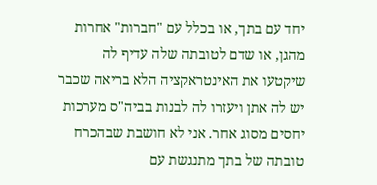יחד עם בתך, או בכלל עם "חברות" אחרות מהגן, או שדם לטובתה שלה עדיף לה שיקטעו את האינטראקציה הלא בריאה שכבר יש לה אתן ויעזרו לה לבנות בביה"ס מערכות יחסים מסוג אחר. אני לא חושבת שבהכרח טובתה של בתך מתנגשת עם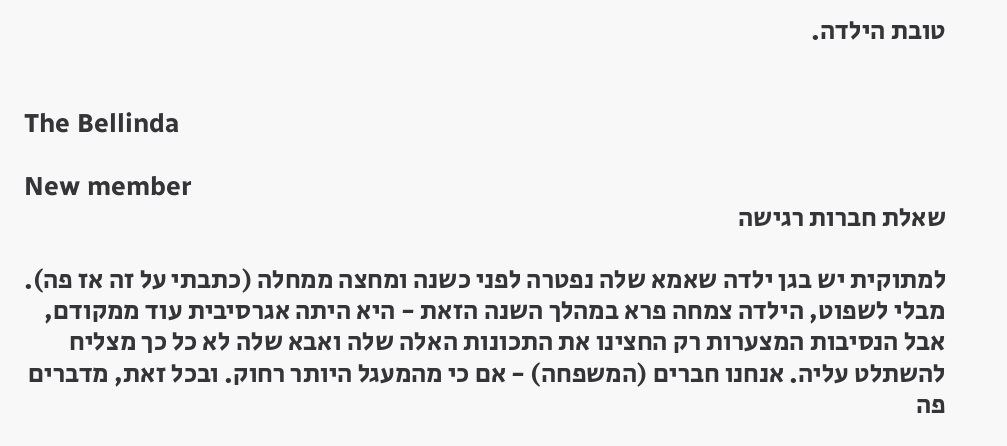טובת הילדה.


The Bellinda

New member
שאלת חברות רגישה

למתוקית יש בגן ילדה שאמא שלה נפטרה לפני כשנה ומחצה ממחלה (כתבתי על זה אז פה). מבלי לשפוט, הילדה צמחה פרא במהלך השנה הזאת - היא היתה אגרסיבית עוד ממקודם, אבל הנסיבות המצערות רק החצינו את התכונות האלה שלה ואבא שלה לא כל כך מצליח להשתלט עליה. אנחנו חברים (המשפחה) - אם כי מהמעגל היותר רחוק. ובכל זאת, מדברים פה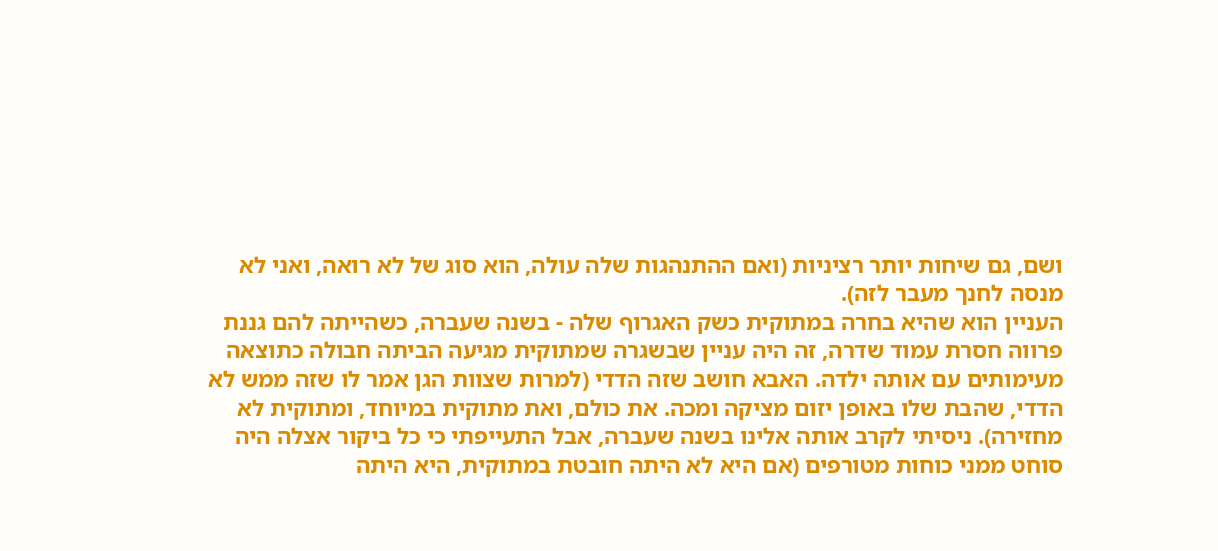ושם, גם שיחות יותר רציניות (ואם ההתנהגות שלה עולה, הוא סוג של לא רואה, ואני לא מנסה לחנך מעבר לזה).
העניין הוא שהיא בחרה במתוקית כשק האגרוף שלה - בשנה שעברה, כשהייתה להם גננת פרווה חסרת עמוד שדרה, זה היה עניין שבשגרה שמתוקית מגיעה הביתה חבולה כתוצאה מעימותים עם אותה ילדה. האבא חושב שזה הדדי (למרות שצוות הגן אמר לו שזה ממש לא הדדי, שהבת שלו באופן יזום מציקה ומכה. את כולם, ואת מתוקית במיוחד, ומתוקית לא מחזירה). ניסיתי לקרב אותה אלינו בשנה שעברה, אבל התעייפתי כי כל ביקור אצלה היה סוחט ממני כוחות מטורפים (אם היא לא היתה חובטת במתוקית, היא היתה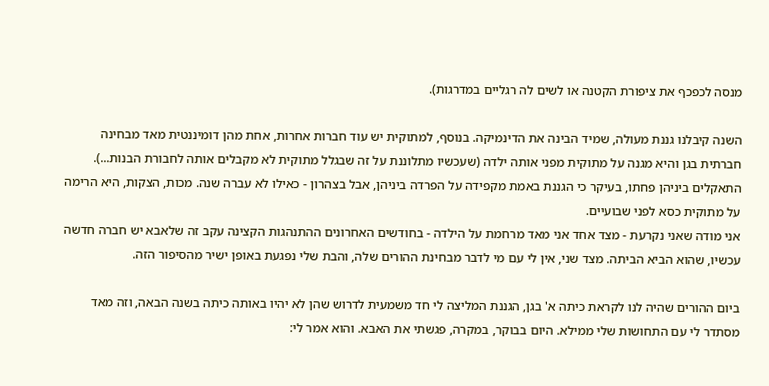מנסה לכפכף את ציפורת הקטנה או לשים לה רגליים במדרגות).

השנה קיבלנו גננת מעולה, שמיד הבינה את הדינמיקה. בנוסף, למתוקית יש עוד חברות אחרות, אחת מהן דומיננטית מאד מבחינה חברתית בגן והיא מגנה על מתוקית מפני אותה ילדה (שעכשיו מתלוננת על זה שבגלל מתוקית לא מקבלים אותה לחבורת הבנות...). התאקלים ביניהן פחתו, בעיקר כי הגננת באמת מקפידה על הפרדה ביניהן, אבל בצהרון - כאילו לא עברה שנה. מכות, הצקות, היא הרימה על מתוקית כסא לפני שבועיים.
אני מודה שאני נקרעת - מצד אחד אני מאד מרחמת על הילדה - בחודשים האחרונים ההתנהגות הקצינה עקב זה שלאבא יש חברה חדשה עכשיו, שהוא הביא הביתה. מצד שני, אין לי עם מי לדבר מבחינת ההורים שלה, והבת שלי נפגעת באופן ישיר מהסיפור הזה.

ביום ההורים שהיה לנו לקראת כיתה א' בגן, הגננת המליצה לי חד משמעית לדרוש שהן לא יהיו באותה כיתה בשנה הבאה, וזה מאד מסתדר לי עם התחושות שלי ממילא. היום בבוקר, במקרה, פגשתי את האבא. והוא אמר לי: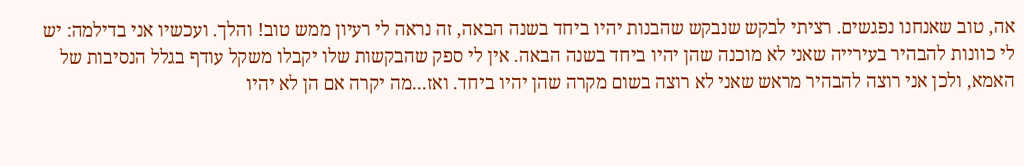אה, טוב שאנחנו נפגשים. רציתי לבקש שנבקש שהבנות יהיו ביחד בשנה הבאה, זה נראה לי רעיון ממש טוב! והלך. ועכשיו אני בדילמה: יש לי כוונות להבהיר בעירייה שאני לא מוכנה שהן יהיו ביחד בשנה הבאה. אין לי ספק שהבקשות שלו יקבלו משקל עודף בגלל הנסיבות של האמא, ולכן אני רוצה להבהיר מראש שאני לא רוצה בשום מקרה שהן יהיו ביחד. ואז...מה יקרה אם הן לא יהיו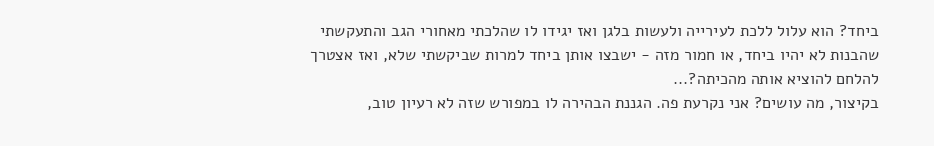ביחד? הוא עלול ללכת לעירייה ולעשות בלגן ואז יגידו לו שהלכתי מאחורי הגב והתעקשתי שהבנות לא יהיו ביחד, או חמור מזה - ישבצו אותן ביחד למרות שביקשתי שלא, ואז אצטרך להלחם להוציא אותה מהכיתה?...
בקיצור, מה עושים? אני נקרעת פה. הגננת הבהירה לו במפורש שזה לא רעיון טוב,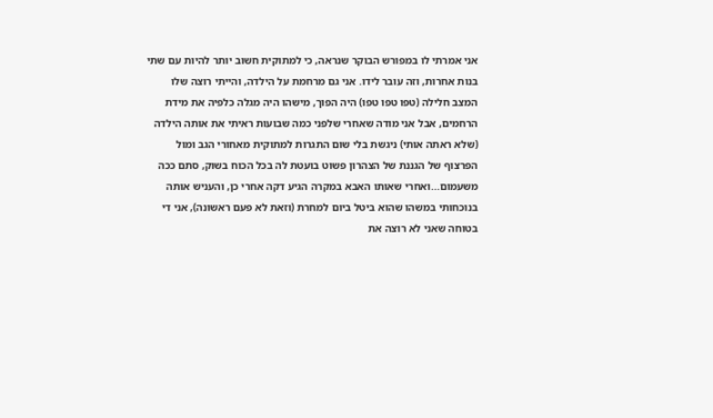אני אמרתי לו במפורש הבוקר שנראה, כי למתוקית חשוב יותר להיות עם שתי בנות אחרות, וזה עובר לידו. אני גם מרחמת על הילדה, והייתי רוצה שלו המצב חלילה (טפו טפו טפו) היה הפוך, מישהו היה מגלה כלפיה את מידת הרחמים, אבל אני מודה שאחרי שלפני כמה שבועות ראיתי את אותה הילדה (שלא ראתה אותי) ניגשת בלי שום התגרות למתוקית מאחורי הגב ומול הפרצוף של הגננת של הצהרון פשוט בועטת לה בכל הכוח בשוק, סתם ככה משעמום...ואחרי שאותו האבא במקרה הגיע דקה אחרי כן, והעניש אותה בנוכחותי במשהו שהוא ביטל ביום למחרת (וזאת לא פעם ראשונה), אני די בטוחה שאני לא רוצה את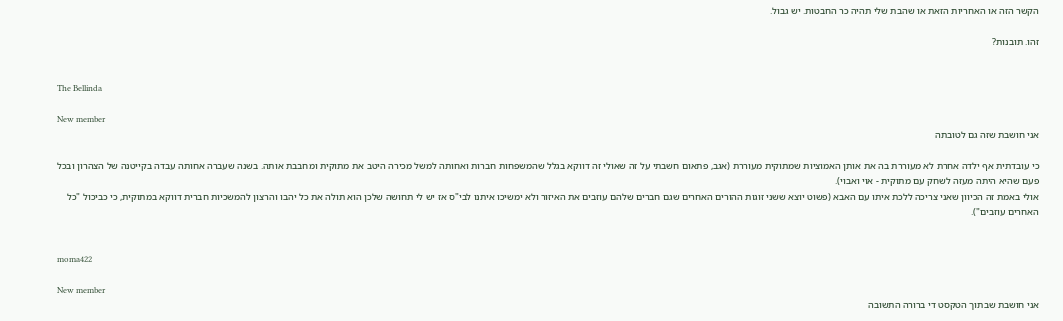הקשר הזה או האחריות הזאת או שהבת שלי תהיה כר החבטות. יש גבול.

זהו. תובנות?


The Bellinda

New member
אני חושבת שזה גם לטובתה

כי עובדתית אף ילדה אחרת לא מעוררת בה את אותן האמוציות שמתוקית מעוררת (אגב, פתאום חשבתי על זה שאולי זה דווקא בגלל שהמשפחות חברות ואחותה למשל מכירה היטב את מתוקית ומחבבת אותה. בשנה שעברה אחותה עבדה בקייטנה של הצהרון ובכל פעם שהיא היתה מעזה לשחק עם מתוקית - אוי ואבוי).
אולי באמת זה הכיוון שאני צריכה ללכת איתו עם האבא (פשוט יוצא ששני זוגות ההורים האחרים שגם חברים שלהם עוזבים את האיזור ולא ימשיכו איתנו לבי"ס אז יש לי תחושה שלכן הוא תולה את כל יהבו והרצון להמשכיות חברית דווקא במתוקית, כי כביכול "כל האחרים עוזבים").


moma422

New member
אני חושבת שבתוך הטקסט די ברורה התשובה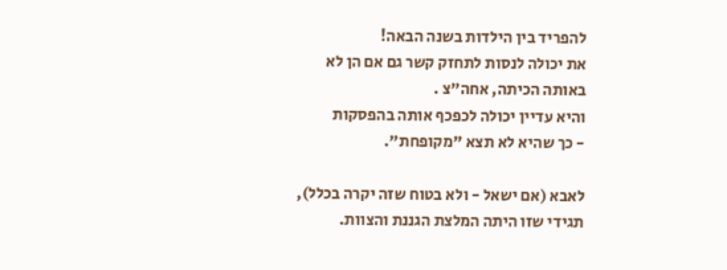להפריד בין הילדות בשנה הבאה!
את יכולה לנסות לתחזק קשר גם אם הן לא באותה הכיתה, אחה"צ .
והיא עדיין יכולה לכפכף אותה בהפסקות
- כך שהיא לא תצא "מקופחת".

לאבא (אם ישאל - ולא בטוח שזה יקרה בכלל), תגידי שזו היתה המלצת הגננת והצוות.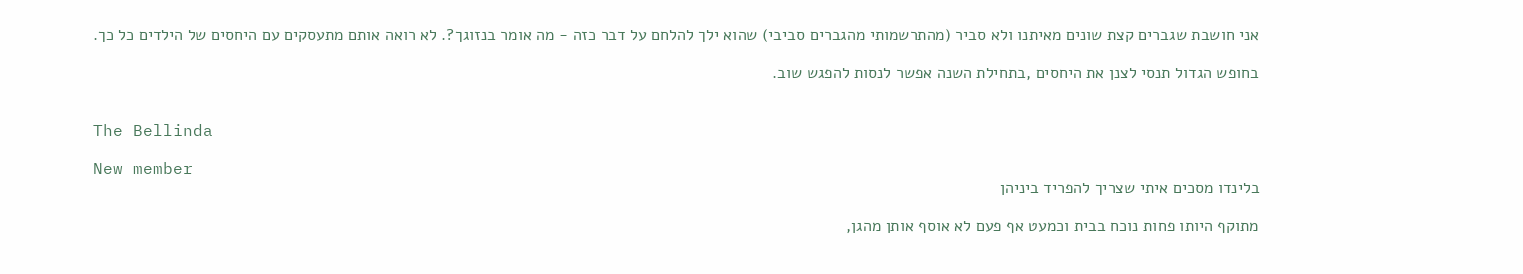אני חושבת שגברים קצת שונים מאיתנו ולא סביר (מהתרשמותי מהגברים סביבי) שהוא ילך להלחם על דבר כזה - מה אומר בנזוגך?. לא רואה אותם מתעסקים עם היחסים של הילדים כל כך.

בחופש הגדול תנסי לצנן את היחסים ,בתחילת השנה אפשר לנסות להפגש שוב.


The Bellinda

New member
בלינדו מסכים איתי שצריך להפריד ביניהן

מתוקף היותו פחות נוכח בבית וכמעט אף פעם לא אוסף אותן מהגן,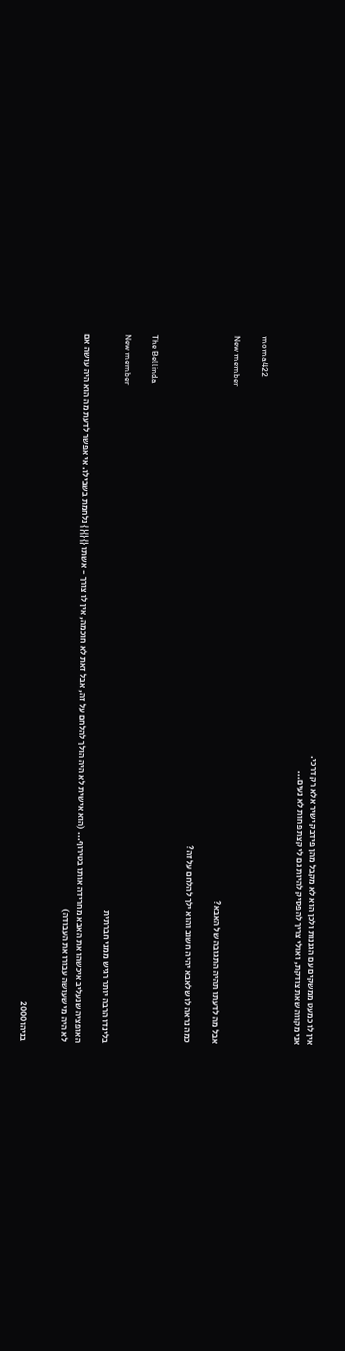אין לו כמעט ממשקים עם הגננות ולכן הוא לא מקבל מהן פידבק ישיר אלא רק דרכי.
אני מקווה שאת צודקת, ואולי צריך להפסיק להיות גם לי קצת פחות לא נעים...


moma422

New member
אבל מה לדעתו תהיה התגובה של האבא?

כמה נראה לו שלאבא יהיה חשוב והוא ילך להלחם על זה?


The Bellinda

New member
בלינדו הרבה יותר רגיש ממני חברתית

האופציה שנעליב איכשהו את האבא מחרידה אותו בטירוף... (הוא אישית לא היה הולך להלחם על זה, אבל זאת לא חוכמה, אין לו צורך - אשתו {}{}{} נלחמת בשבילו. אי אפשר לדעת מה הוא היה עושה אם לא היה מי שעושה עבורו את העבודה)


בניהו2000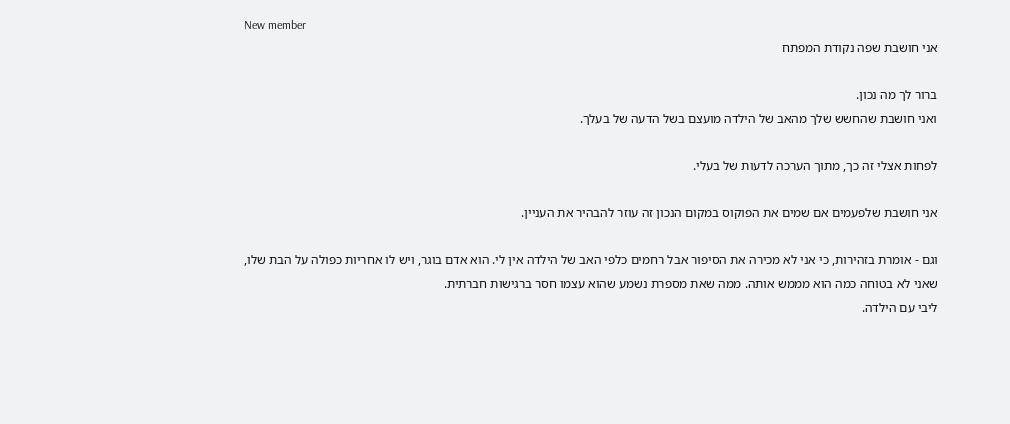New member
אני חושבת שפה נקודת המפתח

ברור לך מה נכון.
ואני חושבת שהחשש שלך מהאב של הילדה מועצם בשל הדעה של בעלך.

לפחות אצלי זה כך, מתוך הערכה לדעות של בעלי.

אני חושבת שלפעמים אם שמים את הפוקוס במקום הנכון זה עוזר להבהיר את העניין.

וגם - אומרת בזהירות, כי אני לא מכירה את הסיפור אבל רחמים כלפי האב של הילדה אין לי. הוא אדם בוגר, ויש לו אחריות כפולה על הבת שלו, שאני לא בטוחה כמה הוא מממש אותה. ממה שאת מספרת נשמע שהוא עצמו חסר ברגישות חברתית.
ליבי עם הילדה.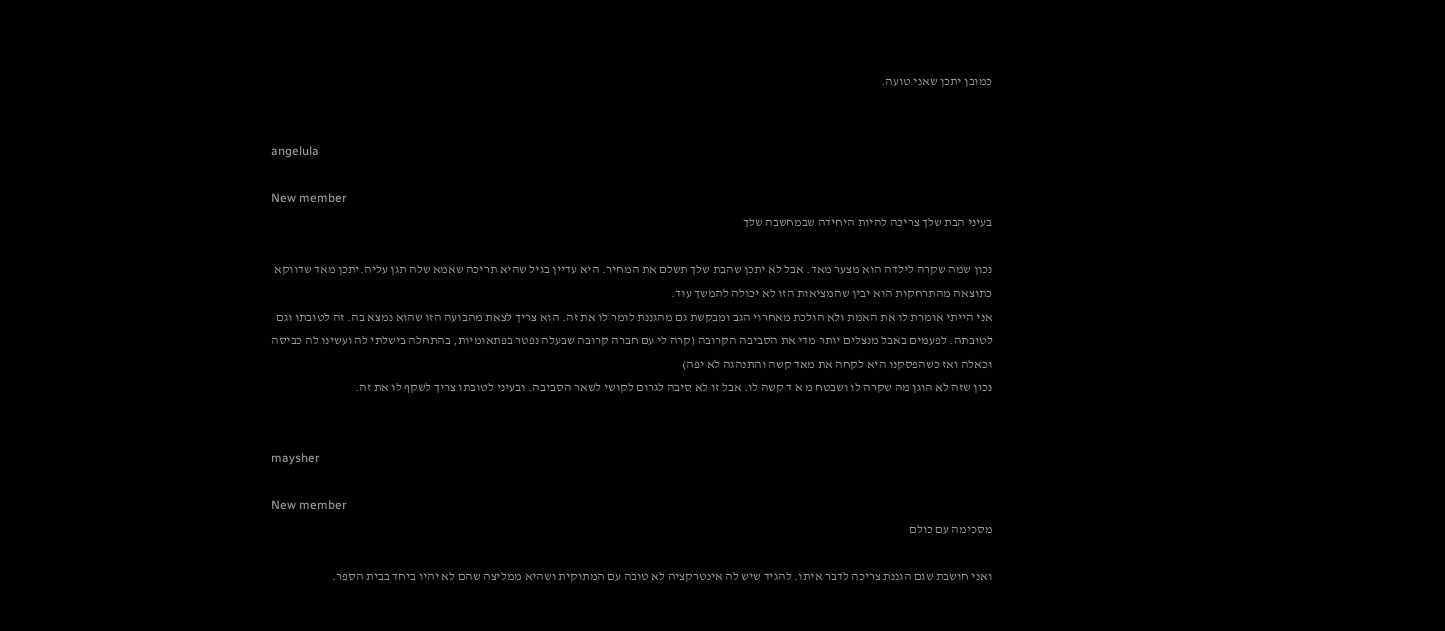כמובן יתכן שאני טועה.


angelula

New member
בעיני הבת שלך צריכה להיות היחידה שבמחשבה שלך

נכון שמה שקרה לילדה הוא מצער מאד. אבל לא יתכן שהבת שלך תשלם את המחיר. היא עדיין בגיל שהיא תריכה שאמא שלה תגן עליה.יתכן מאד שדווקא כתוצאה מהתרחקות הוא יבין שהמציאות הזו לא יכולה להמשך עוד.
אני הייתי אומרת לו את האמת ולא הולכת מאחרוי הגב ומבקשת גם מהגננת לומר לו את זה. הוא צריך לצאת מהבועה הזו שהוא נמצא בה. זה לטובתו וגם לטובתה. לפעמים באבל מנצלים יותר מדי את הסביבה הקרובה (קרה לי עם חברה קרובה שבעלה נפטר בפתאומיות, בהתחלה בישלתי לה ועשינו לה כביסה וכאלה ואז כשהפסקנו היא לקחה את מאד קשה והתנהגה לא יפה)
נכון שזה לא הוגן מה שקרה לו ושבטח מ א ד קשה לו. אבל זו לא סיבה לגרום לקושי לשאר הסביבה. ובעיני לטובתו צריך לשקף לו את זה.


maysher

New member
מסכימה עם כולם

ואני חושבת שגם הגננת צריכה לדבר איתו. להגיד שיש לה אינטרקציה לא טובה עם המתוקית ושהיא ממליצה שהם לא יהיו ביחד בבית הספר.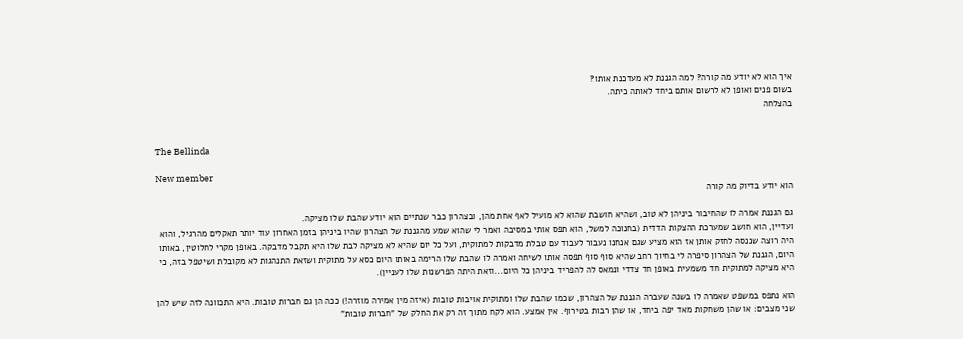איך הוא לא יודע מה קורה? למה הגננת לא מעדכנת אותו?
בשום פנים ואופן לא לרשום אותם ביחד לאותה כיתה.
בהצלחה


The Bellinda

New member
הוא יודע בדיוק מה קורה

גם הגננת אמרה לו שהחיבור ביניהן לא טוב, ושהיא חושבת שהוא לא מועיל לאף אחת מהן, ובצהרון כבר שנתיים הוא יודע שהבת שלו מציקה.
ועדיין, הוא חושב שמערכת ההצקות הדדית (בחנוכה למשל, הוא תפס אותי במסיבה ואמר לי שהוא שמע מהגננת של הצהרון שהיו ביניהן בזמן האחרון עוד יותר תאקלים מהרגיל, והוא היה רוצה שננסה לחזק אותן אז הוא מציע שגם אנחנו נעבור לעבוד עם טבלת מדבקות למתוקית, ועל כל יום שהיא לא מציקה לבת שלו היא תקבל מדבקה. באופן מקרי לחלוטין, באותו היום, הגננת של הצהרון סיפרה לי בחיוך רחב שהיא סוף סוף תפסה אותו לשיחה ואמרה לו שהבת שלו הרימה באותו היום כסא על מתוקית ושזאת התנהגות לא מקובלת ושיטפל בזה, כי היא מציקה למתוקית חד משמעית באופן חד צדדי ונמאס לה להפריד ביניהן כל היום...וזאת היתה הפרשנות שלו לעניין).

הוא נתפס במשפט שאמרה לו בשנה שעברה הגננת של הצהרון, שכמו שהבת שלו ומתוקית אויבות טובות (איזה מין אמירה מוזרה!) ככה הן גם חברות טובות. היא התכוונה לזה שיש להן שני מצבים: או שהן משחקות מאד יפה ביחד, או שהן רבות בטירוף. אין אמצע. הוא לקח מתוך זה רק את החלק של "חברות טובות"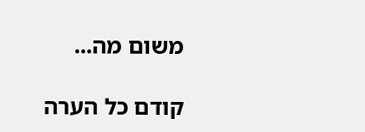משום מה...

קודם כל הערה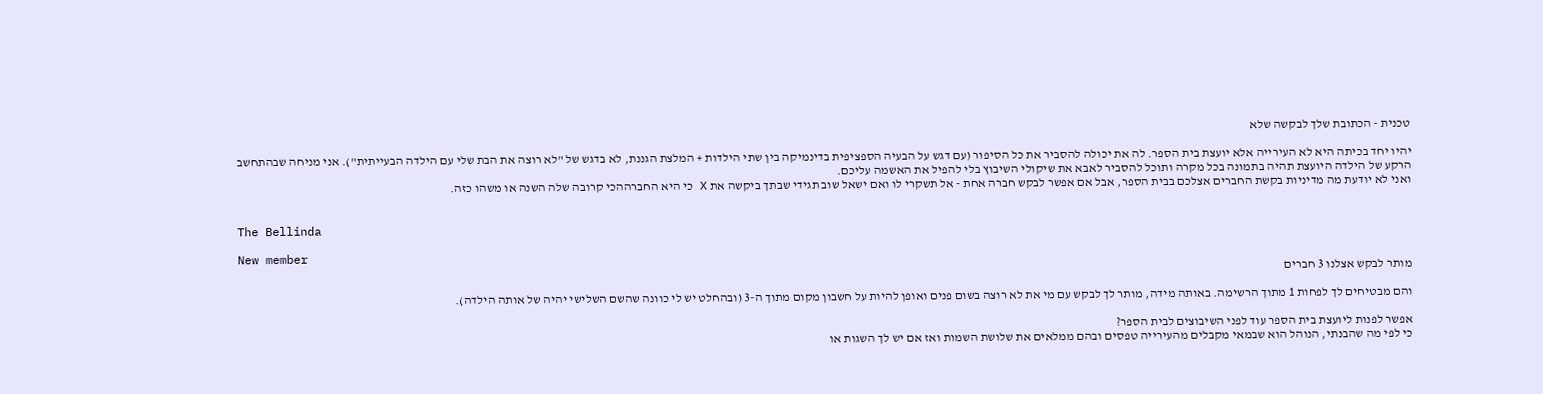טכנית - הכתובת שלך לבקשה שלא

יהיו יחד בכיתה היא לא העירייה אלא יועצת בית הספר. לה את יכולה להסביר את כל הסיפור (עם דגש על הבעיה הספציפית בדינמיקה בין שתי הילדות + המלצת הגננת, לא בדגש של "לא רוצה את הבת שלי עם הילדה הבעייתית"). אני מניחה שבהתחשב הרקע של הילדה היועצת תהיה בתמונה בכל מקרה ותוכל להסביר לאבא את שיקולי השיבוץ בלי להפיל את האשמה עליכם.
ואני לא יודעת מה מדיניות בקשת החברים אצלכם בבית הספר, אבל אם אפשר לבקש חברה אחת - אל תשקרי לו ואם ישאל שוב תגידי שבתך ביקשה את X כי היא החברההכי קרובה שלה השנה או משהו כזה.


The Bellinda

New member
מותר לבקש אצלנו 3 חברים

והם מבטיחים לך לפחות 1 מתוך הרשימה. באותה מידה, מותר לך לבקש עם מי את לא רוצה בשום פנים ואופן להיות על חשבון מקום מתוך ה-3 (ובהחלט יש לי כוונה שהשם השלישי יהיה של אותה הילדה).

אפשר לפנות ליועצת בית הספר עוד לפני השיבוצים לבית הספר?
כי לפי מה שהבנתי, הנוהל הוא שבמאי מקבלים מהעירייה טפסים ובהם ממלאים את שלושת השמות ואז אם יש לך השגות או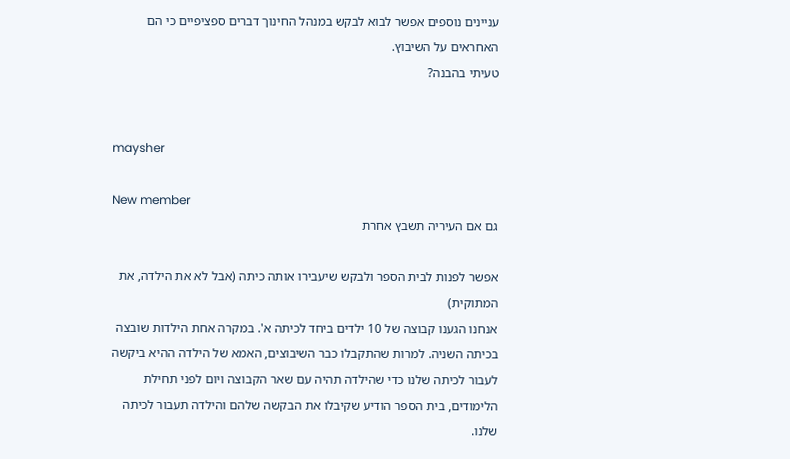עניינים נוספים אפשר לבוא לבקש במנהל החינוך דברים ספציפיים כי הם האחראים על השיבוץ.
טעיתי בהבנה?


maysher

New member
גם אם העיריה תשבץ אחרת

אפשר לפנות לבית הספר ולבקש שיעבירו אותה כיתה (אבל לא את הילדה, את המתוקית)
אנחנו הגענו קבוצה של 10 ילדים ביחד לכיתה א'. במקרה אחת הילדות שובצה בכיתה השניה. למרות שהתקבלו כבר השיבוצים, האמא של הילדה ההיא ביקשה לעבור לכיתה שלנו כדי שהילדה תהיה עם שאר הקבוצה ויום לפני תחילת הלימודים, בית הספר הודיע שקיבלו את הבקשה שלהם והילדה תעבור לכיתה שלנו.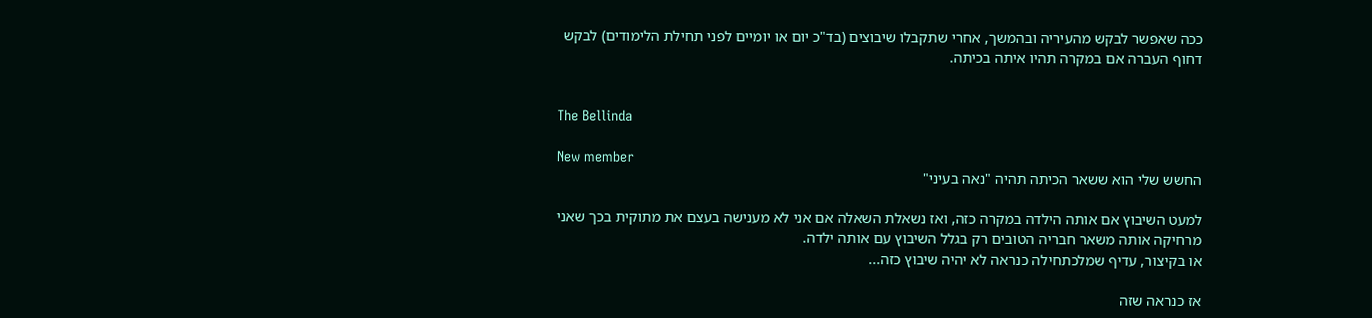ככה שאפשר לבקש מהעיריה ובהמשך, אחרי שתקבלו שיבוצים (בד"כ יום או יומיים לפני תחילת הלימודים) לבקש דחוף העברה אם במקרה תהיו איתה בכיתה.


The Bellinda

New member
החשש שלי הוא ששאר הכיתה תהיה "נאה בעיני"

למעט השיבוץ אם אותה הילדה במקרה כזה, ואז נשאלת השאלה אם אני לא מענישה בעצם את מתוקית בכך שאני מרחיקה אותה משאר חבריה הטובים רק בגלל השיבוץ עם אותה ילדה.
או בקיצור, עדיף שמלכתחילה כנראה לא יהיה שיבוץ כזה...

אז כנראה שזה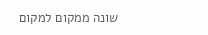שונה ממקום למקום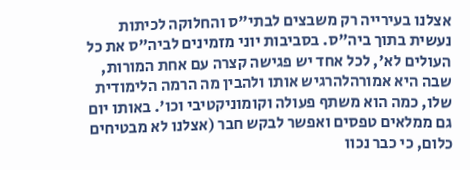אצלנו בעירייה רק משבצים לבתי"ס והחלוקה לכיתות נעשית בתוך ביה"ס. בסביבות יוני מזמינים לביה"ס את כל העולים לא', לכל אחד יש פגישה קצרה עם אחת המורות, שבה היא אמורהלהרגיש אותו ולהבין מה הרמה הלימודית שלו, כמה הוא משתף פעולה וקומוניקטיבי וכו'. באותו יום גם ממלאים טפסים ואפשר לבקש חבר (אצלנו לא מבטיחים כלום, כי כבר נכוו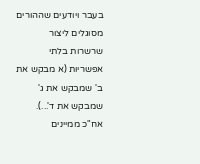בעבר ויודעים שההורים מסוגלים ליצור שרשרות בלתי אפשריות (א מבקש את ב' שמבקש את ג' שמבקש את ד'...). אח"כ ממיינים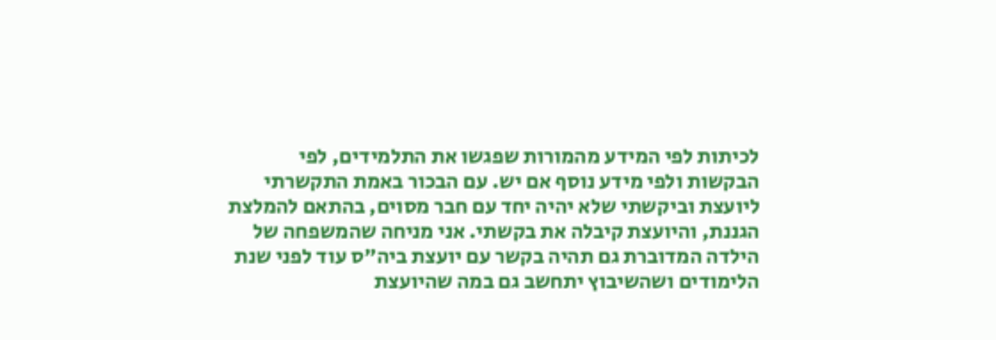לכיתות לפי המידע מהמורות שפגשו את התלמידים, לפי הבקשות ולפי מידע נוסף אם יש. עם הבכור באמת התקשרתי ליועצת וביקשתי שלא יהיה יחד עם חבר מסוים, בהתאם להמלצת הגננת, והיועצת קיבלה את בקשתי. אני מניחה שהמשפחה של הילדה המדוברת גם תהיה בקשר עם יועצת ביה"ס עוד לפני שנת הלימודים ושהשיבוץ יתחשב גם במה שהיועצת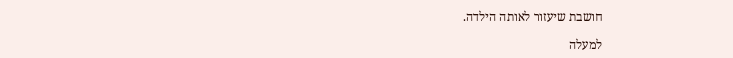חושבת שיעזור לאותה הילדה.

למעלה